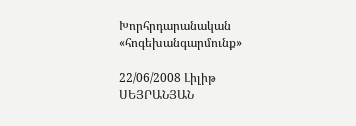Խորհրդարանական «հոգեխանգարմունք»

22/06/2008 Լիլիթ ՍԵՅՐԱՆՅԱՆ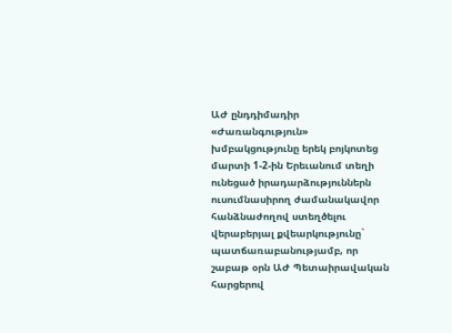ԱԺ ընդդիմադիր «Ժառանգություն» խմբակցությունը երեկ բոյկոտեց մարտի 1-2-ին Երեւանում տեղի ունեցած իրադարձություններն ուսումնասիրող ժամանակավոր հանձնաժողով ստեղծելու վերաբերյալ քվեարկությունը` պատճառաբանությամբ, որ շաբաթ օրն ԱԺ Պետաիրավական հարցերով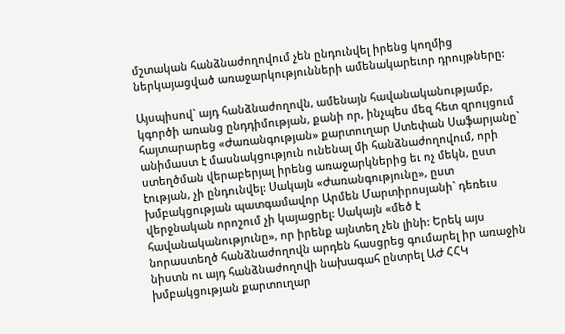մշտական հանձնաժողովում չեն ընդունվել իրենց կողմից ներկայացված առաջարկությունների ամենակարեւոր դրույթները:

Այսպիսով` այդ հանձնաժողովն, ամենայն հավանականությամբ, կգործի առանց ընդդիմության, քանի որ, ինչպես մեզ հետ զրույցում հայտարարեց «Ժառանգության» քարտուղար Ստեփան Սաֆարյանը` անիմաստ է մասնակցություն ունենալ մի հանձնաժողովում, որի ստեղծման վերաբերյալ իրենց առաջարկներից եւ ոչ մեկն, ըստ էության, չի ընդունվել: Սակայն «Ժառանգությունը», ըստ խմբակցության պատգամավոր Արմեն Մարտիրոսյանի` դեռեւս վերջնական որոշում չի կայացրել: Սակայն «մեծ է հավանականությունը», որ իրենք այնտեղ չեն լինի: Երեկ այս նորաստեղծ հանձնաժողովն արդեն հասցրեց գումարել իր առաջին նիստն ու այդ հանձնաժողովի նախագահ ընտրել ԱԺ ՀՀԿ խմբակցության քարտուղար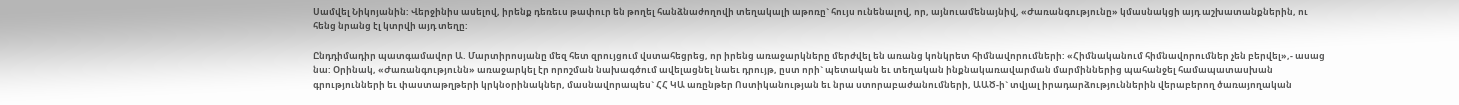Սամվել Նիկոյանին: Վերջինիս ասելով, իրենք դեռեւս թափուր են թողել հանձնաժողովի տեղակալի աթոռը` հույս ունենալով, որ, այնուամենայնիվ, «Ժառանգությունը» կմասնակցի այդ աշխատանքներին, ու հենց նրանց էլ կտրվի այդ տեղը:

Ընդդիմադիր պատգամավոր Ա. Մարտիրոսյանը մեզ հետ զրույցում վստահեցրեց, որ իրենց առաջարկները մերժվել են առանց կոնկրետ հիմնավորումների: «Հիմնականում հիմնավորումներ չեն բերվել»,- ասաց նա: Օրինակ, «Ժառանգությունն» առաջարկել էր որոշման նախագծում ավելացնել նաեւ դրույթ, ըստ որի` պետական եւ տեղական ինքնակառավարման մարմիններից պահանջել համապատասխան գրությունների եւ փաստաթղթերի կրկնօրինակներ, մասնավորապես` ՀՀ ԿԱ առընթեր Ոստիկանության եւ նրա ստորաբաժանումների, ԱԱԾ-ի` տվյալ իրադարձություններին վերաբերող ծառայողական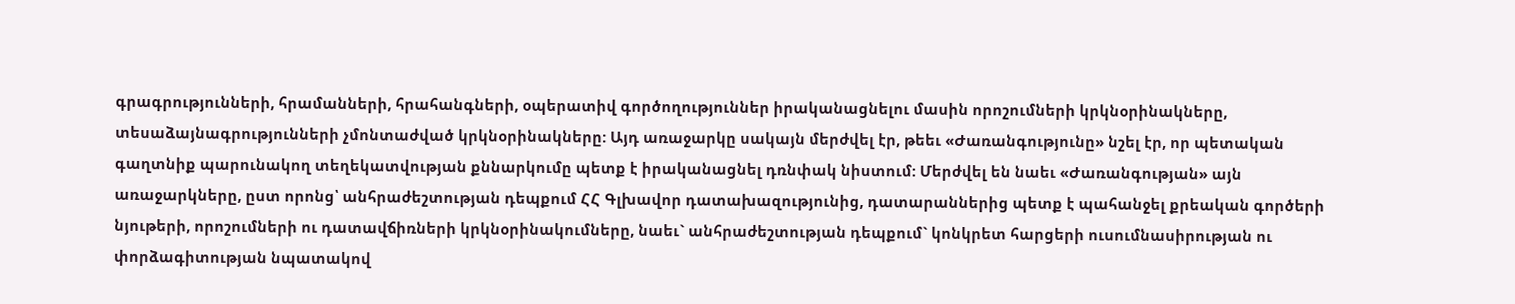գրագրությունների, հրամանների, հրահանգների, օպերատիվ գործողություններ իրականացնելու մասին որոշումների կրկնօրինակները, տեսաձայնագրությունների չմոնտաժված կրկնօրինակները: Այդ առաջարկը սակայն մերժվել էր, թեեւ «Ժառանգությունը» նշել էր, որ պետական գաղտնիք պարունակող տեղեկատվության քննարկումը պետք է իրականացնել դռնփակ նիստում: Մերժվել են նաեւ «Ժառանգության» այն առաջարկները, ըստ որոնց՝ անհրաժեշտության դեպքում ՀՀ Գլխավոր դատախազությունից, դատարաններից պետք է պահանջել քրեական գործերի նյութերի, որոշումների ու դատավճիռների կրկնօրինակումները, նաեւ` անհրաժեշտության դեպքում` կոնկրետ հարցերի ուսումնասիրության ու փորձագիտության նպատակով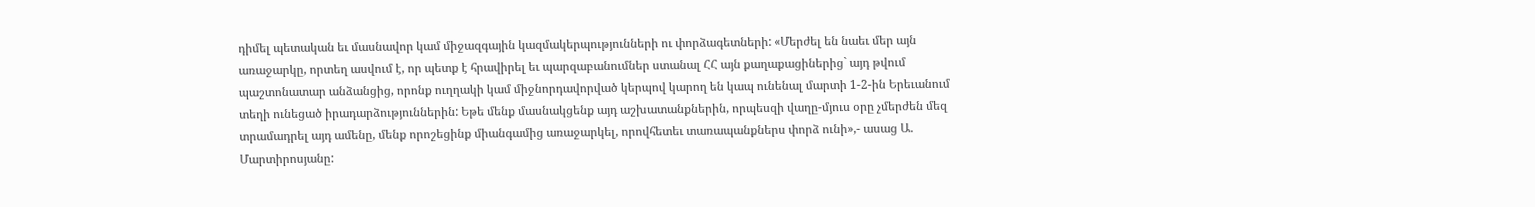դիմել պետական եւ մասնավոր կամ միջազգային կազմակերպությունների ու փորձագետների: «Մերժել են նաեւ մեր այն առաջարկը, որտեղ ասվում է, որ պետք է հրավիրել եւ պարզաբանումներ ստանալ ՀՀ այն քաղաքացիներից` այդ թվում պաշտոնատար անձանցից, որոնք ուղղակի կամ միջնորդավորված կերպով կարող են կապ ունենալ մարտի 1-2-ին Երեւանում տեղի ունեցած իրադարձություններին: Եթե մենք մասնակցենք այդ աշխատանքներին, որպեսզի վաղը-մյուս օրը չմերժեն մեզ տրամադրել այդ ամենը, մենք որոշեցինք միանգամից առաջարկել, որովհետեւ տառապանքներս փորձ ունի»,- ասաց Ա. Մարտիրոսյանը: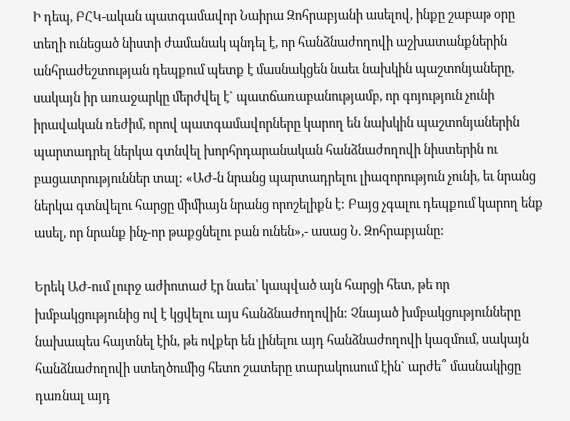Ի դեպ, ԲՀԿ-ական պատգամավոր Նաիրա Զոհրաբյանի ասելով, ինքը շաբաթ օրը տեղի ունեցած նիստի ժամանակ պնդել է, որ հանձնաժողովի աշխատանքներին անհրաժեշտության դեպքում պետք է մասնակցեն նաեւ նախկին պաշտոնյաները, սակայն իր առաջարկը մերժվել է` պատճառաբանությամբ, որ գոյություն չունի իրավական ռեժիմ, որով պատգամավորները կարող են նախկին պաշտոնյաներին պարտադրել ներկա գտնվել խորհրդարանական հանձնաժողովի նիստերին ու բացատրություններ տալ: «ԱԺ-ն նրանց պարտադրելու լիազորություն չունի, եւ նրանց ներկա գտնվելու հարցը միմիայն նրանց որոշելիքն է: Բայց չգալու դեպքում կարող ենք ասել, որ նրանք ինչ-որ թաքցնելու բան ունեն»,- ասաց Ն. Զոհրաբյանը:

Երեկ ԱԺ-ում լուրջ աժիոտաժ էր նաեւ՝ կապված այն հարցի հետ, թե որ խմբակցությունից ով է կցվելու այս հանձնաժողովին: Չնայած խմբակցությունները նախապես հայտնել էին, թե ովքեր են լինելու այդ հանձնաժողովի կազմում, սակայն հանձնաժողովի ստեղծումից հետո շատերը տարակուսում էին` արժե՞ մասնակիցը դառնալ այդ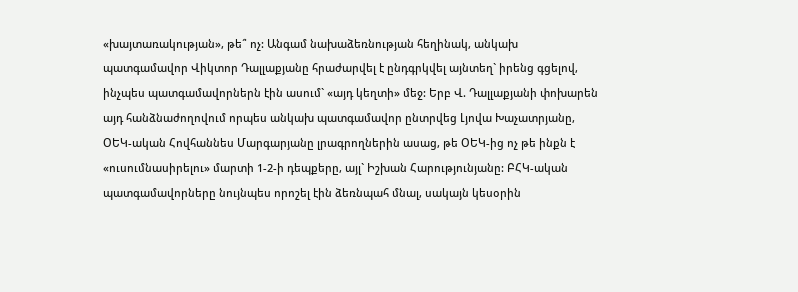«խայտառակության», թե՞ ոչ: Անգամ նախաձեռնության հեղինակ, անկախ պատգամավոր Վիկտոր Դալլաքյանը հրաժարվել է ընդգրկվել այնտեղ` իրենց գցելով, ինչպես պատգամավորներն էին ասում` «այդ կեղտի» մեջ: Երբ Վ. Դալլաքյանի փոխարեն այդ հանձնաժողովում որպես անկախ պատգամավոր ընտրվեց Լյովա Խաչատրյանը, ՕԵԿ-ական Հովհաննես Մարգարյանը լրագրողներին ասաց, թե ՕԵԿ-ից ոչ թե ինքն է «ուսումնասիրելու» մարտի 1-2-ի դեպքերը, այլ` Իշխան Հարությունյանը: ԲՀԿ-ական պատգամավորները նույնպես որոշել էին ձեռնպահ մնալ, սակայն կեսօրին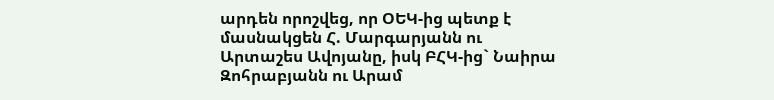արդեն որոշվեց, որ ՕԵԿ-ից պետք է մասնակցեն Հ. Մարգարյանն ու Արտաշես Ավոյանը, իսկ ԲՀԿ-ից` Նաիրա Զոհրաբյանն ու Արամ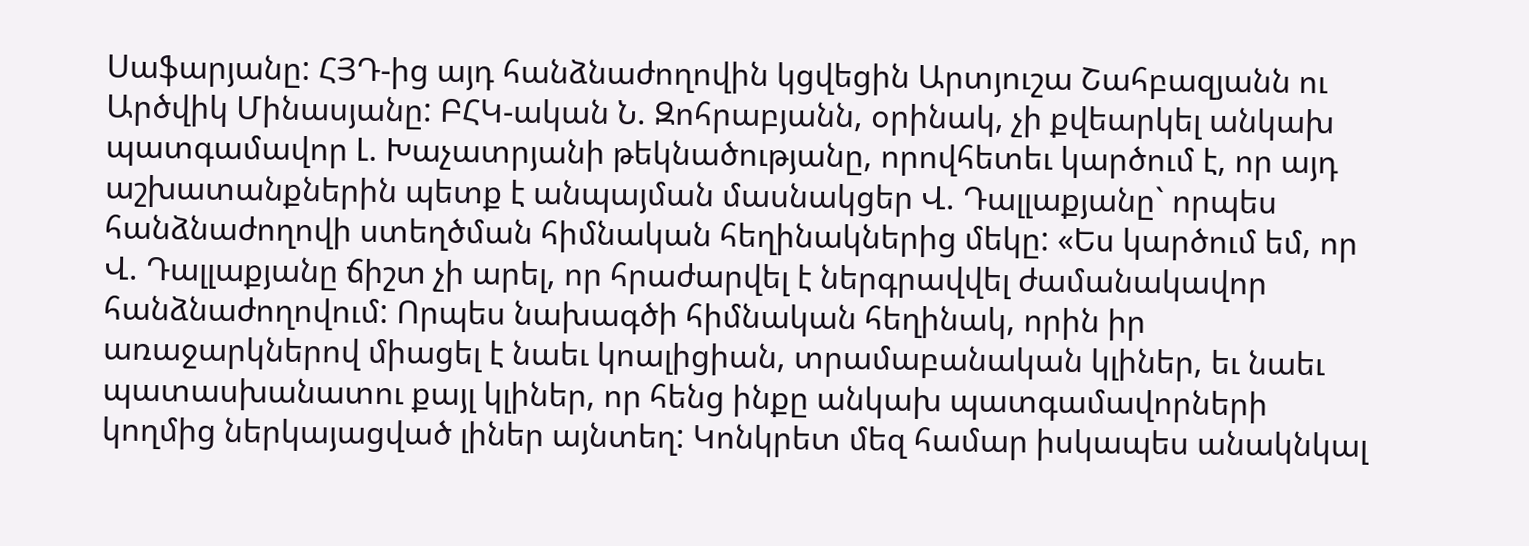Սաֆարյանը: ՀՅԴ-ից այդ հանձնաժողովին կցվեցին Արտյուշա Շահբազյանն ու Արծվիկ Մինասյանը: ԲՀԿ-ական Ն. Զոհրաբյանն, օրինակ, չի քվեարկել անկախ պատգամավոր Լ. Խաչատրյանի թեկնածությանը, որովհետեւ կարծում է, որ այդ աշխատանքներին պետք է անպայման մասնակցեր Վ. Դալլաքյանը` որպես հանձնաժողովի ստեղծման հիմնական հեղինակներից մեկը: «Ես կարծում եմ, որ Վ. Դալլաքյանը ճիշտ չի արել, որ հրաժարվել է ներգրավվել ժամանակավոր հանձնաժողովում: Որպես նախագծի հիմնական հեղինակ, որին իր առաջարկներով միացել է նաեւ կոալիցիան, տրամաբանական կլիներ, եւ նաեւ պատասխանատու քայլ կլիներ, որ հենց ինքը անկախ պատգամավորների կողմից ներկայացված լիներ այնտեղ: Կոնկրետ մեզ համար իսկապես անակնկալ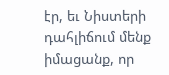էր, եւ Նիստերի դահլիճում մենք իմացանք, որ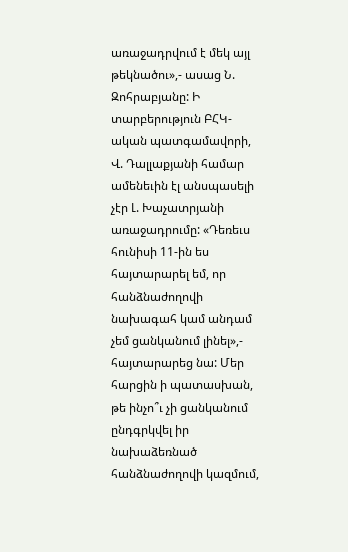առաջադրվում է մեկ այլ թեկնածու»,- ասաց Ն. Զոհրաբյանը: Ի տարբերություն ԲՀԿ-ական պատգամավորի, Վ. Դալլաքյանի համար ամենեւին էլ անսպասելի չէր Լ. Խաչատրյանի առաջադրումը: «Դեռեւս հունիսի 11-ին ես հայտարարել եմ, որ հանձնաժողովի նախագահ կամ անդամ չեմ ցանկանում լինել»,- հայտարարեց նա: Մեր հարցին ի պատասխան, թե ինչո՞ւ չի ցանկանում ընդգրկվել իր նախաձեռնած հանձնաժողովի կազմում,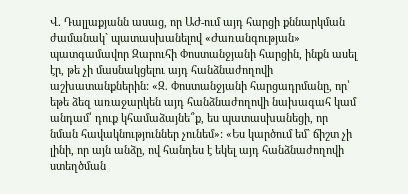Վ. Դալլաքյանն ասաց, որ ԱԺ-ում այդ հարցի քննարկման ժամանակ` պատասխանելով «Ժառանգության» պատգամավոր Զարուհի Փոստանջյանի հարցին, ինքն ասել էր, թե չի մասնակցելու այդ հանձնաժողովի աշխատանքներին: «Զ. Փոստանջյանի հարցադրմանը, որ՝ եթե ձեզ առաջարկեն այդ հանձնաժողովի նախագահ կամ անդամ՝ դուք կհամաձայնե՞ք, ես պատասխանեցի, որ նման հավակնություններ չունեմ»: «Ես կարծում եմ` ճիշտ չի լինի, որ այն անձը, ով հանդես է եկել այդ հանձնաժողովի ստեղծման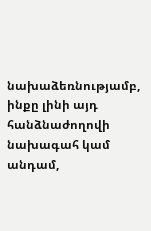նախաձեռնությամբ, ինքը լինի այդ հանձնաժողովի նախագահ կամ անդամ,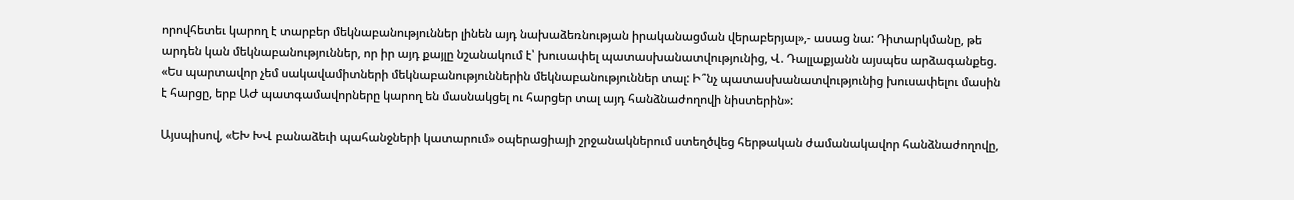որովհետեւ կարող է տարբեր մեկնաբանություններ լինեն այդ նախաձեռնության իրականացման վերաբերյալ»,- ասաց նա: Դիտարկմանը, թե արդեն կան մեկնաբանություններ, որ իր այդ քայլը նշանակում է՝ խուսափել պատասխանատվությունից, Վ. Դալլաքյանն այսպես արձագանքեց. «Ես պարտավոր չեմ սակավամիտների մեկնաբանություններին մեկնաբանություններ տալ: Ի՞նչ պատասխանատվությունից խուսափելու մասին է հարցը, երբ ԱԺ պատգամավորները կարող են մասնակցել ու հարցեր տալ այդ հանձնաժողովի նիստերին»:

Այսպիսով, «ԵԽ ԽՎ բանաձեւի պահանջների կատարում» օպերացիայի շրջանակներում ստեղծվեց հերթական ժամանակավոր հանձնաժողովը,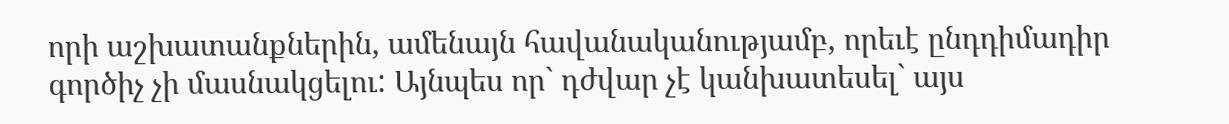որի աշխատանքներին, ամենայն հավանականությամբ, որեւէ ընդդիմադիր գործիչ չի մասնակցելու: Այնպես որ` դժվար չէ կանխատեսել` այս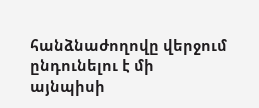հանձնաժողովը վերջում ընդունելու է մի այնպիսի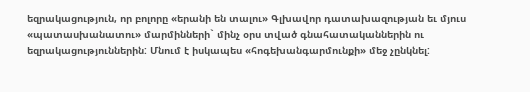եզրակացություն, որ բոլորը «երանի են տալու» Գլխավոր դատախազության եւ մյուս «պատասխանատու» մարմինների` մինչ օրս տված գնահատականներին ու եզրակացություններին: Մնում է իսկապես «հոգեխանգարմունքի» մեջ չընկնել: